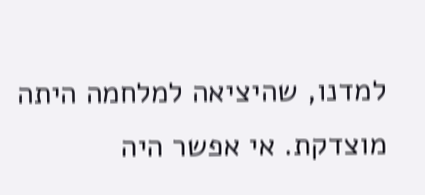למדנו, שהיציאה למלחמה היתה מוצדקת. אי אפשר היה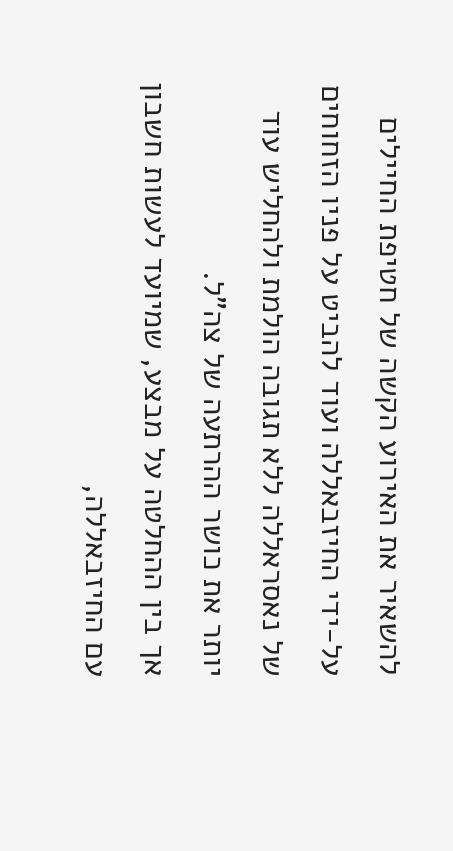להשאיר את האירוע הקשה של חטיפת החיילים על-ידי החיזבאללה ועוד להביט על פניו הזחוחים של נאסראללה ללא תגובה הולמת ולהחליש עוד יותר את כושר ההרתעה של צה"ל.
אך בין ההחלטה על מבצע, שמיועד לעשות חשבון עם החיזבאללה,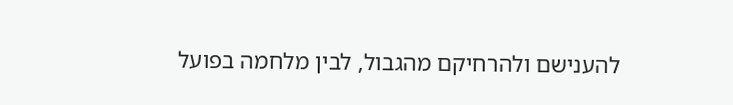להענישם ולהרחיקם מהגבול, לבין מלחמה בפועל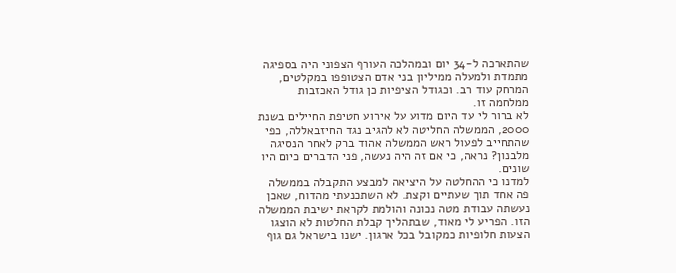שהתארכה ל-34 יום ובמהלכה העורף הצפוני היה בספיגה מתמדת ולמעלה ממיליון בני אדם הצטופפו במקלטים, המרחק עוד רב. וכגודל הציפיות כן גודל האכזבות ממלחמה זו.
לא ברור לי עד היום מדוע על אירוע חטיפת החיילים בשנת 2000, הממשלה החליטה לא להגיב נגד החיזבאללה, כפי שהתחייב לפעול ראש הממשלה אהוד ברק לאחר הנסיגה מלבנון? נראה, כי אם זה היה נעשה, פני הדברים כיום היו שונים.
למדנו כי ההחלטה על היציאה למבצע התקבלה בממשלה פה אחד תוך שעתיים וקצת. לא השתכנעתי מהדוח, שאכן נעשתה עבודת מטה נכונה והולמת לקראת ישיבת הממשלה הזו. הפריע לי מאוד, שבתהליך קבלת החלטות לא הוצגו הצעות חלופיות כמקובל בכל ארגון. ישנו בישראל גם גוף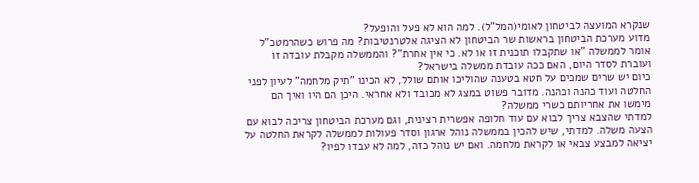שנקרא המועצה לביטחון לאומי(המל"ל). למה הוא לא פעל והופעל?
מדוע מערכת הביטחון בראשות שר הביטחון לא הציגה אלטרנטיבות? מה פרוש כשהרמטכ"ל אומר לממשלה "או שתקבלו תוכנית זו או לא. כי אין אחרת"? והממשלה מקבלת עובדה זו ועוברת לסדר היום, האם ככה עובדת ממשלה בישראל?
כיום יש שרים שמכים על חטא בטענה שהוליכו אותם שולל, לא הכינו "תיק מלחמה" לעיון לפני החלטה ועוד כהנה וכהנה. מדובר פשוט במצג לא מכובד ולא אחראי. היכן הם היו ואיך הם מימשו את אחריותם כשרי ממשלה?
למדתי שהצבא צריך לבוא עם עוד חלופה אפשרית רצינית, וגם מערכת הביטחון צריכה לבוא עם הצעה משלה. למדתי, שיש להכין בממשלה נוהל ארגון וסדר פעולות לממשלה לקראת החלטה על יציאה למבצע צבאי או לקראת מלחמה. ואם יש נוהל כזה, למה לא עבדו לפיו?